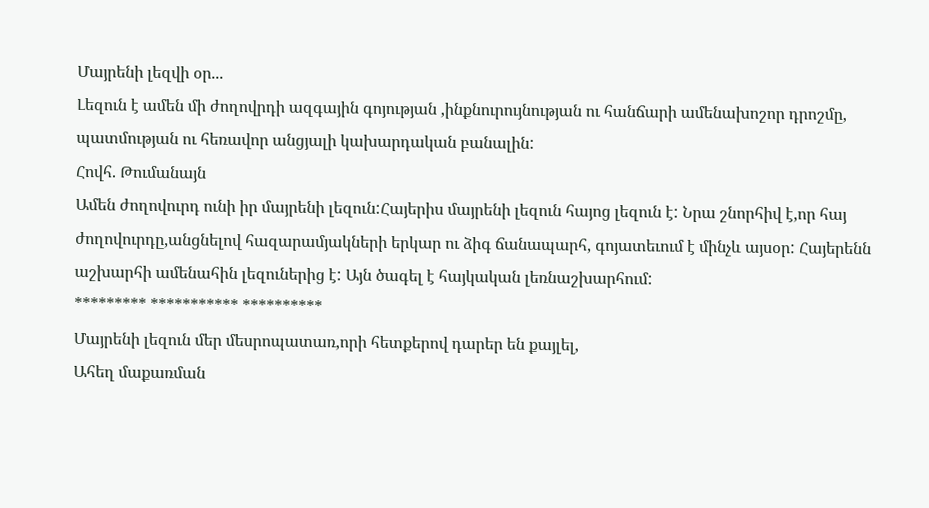Մայրենի լեզվի օր...
Լեզուն է ամեն մի ժողովրդի ազգային գոյության ,ինքնուրույնության ու հանճարի ամենախոշոր դրոշմը, պատմության ու հեռավոր անցյալի կախարդական բանալին:
Հովհ. Թումանայն
Ամեն ժողովուրդ ունի իր մայրենի լեզուն:Հայերիս մայրենի լեզուն հայոց լեզուն է: Նրա շնորհիվ է,որ հայ ժողովուրդը,անցնելով հազարամյակների երկար ու ձիգ ճանապարհ, գոյատեւում է մինչև այսօր: Հայերենն աշխարհի ամենահին լեզուներից է: Այն ծագել է հայկական լեռնաշխարհում:
********* *********** **********
Մայրենի լեզուն մեր մեսրոպատառ,որի հետքերով դարեր են քայլել,
Ահեղ մաքառման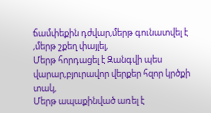ճամփեքին դժվար,մերթ գունատվել է ,մերթ շքեղ փայլել,
Մերթ հորդացել է Զանգվի պես վարար,բյուրավոր վերքեր հզոր կրծքի տակ,
Մերթ ապաքինված առել է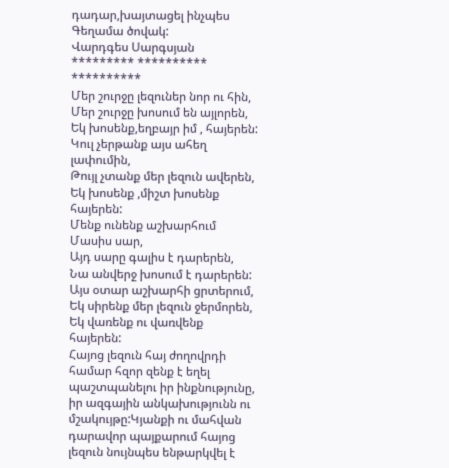դադար,խայտացել ինչպես Գեղամա ծովակ:
Վարդգես Սարգսյան
********* ********** **********
Մեր շուրջը լեզուներ նոր ու հին,
Մեր շուրջը խոսում են այլորեն,
Եկ խոսենք,եղբայր իմ , հայերեն:
Կուլ չերթանք այս ահեղ լափումին,
Թույլ չտանք մեր լեզուն ավերեն,
Եկ խոսենք ,միշտ խոսենք հայերեն:
Մենք ունենք աշխարհում Մասիս սար,
Այդ սարը գալիս է դարերեն,
Նա անվերջ խոսում է դարերեն:
Այս օտար աշխարհի ցրտերում,
Եկ սիրենք մեր լեզուն ջերմորեն,
Եկ վառենք ու վառվենք հայերեն:
Հայոց լեզուն հայ ժողովրդի համար հզոր զենք է եղել պաշտպանելու իր ինքնությունը, իր ազգային անկախությունն ու մշակույթը:Կյանքի ու մահվան դարավոր պայքարում հայոց լեզուն նույնպես ենթարկվել է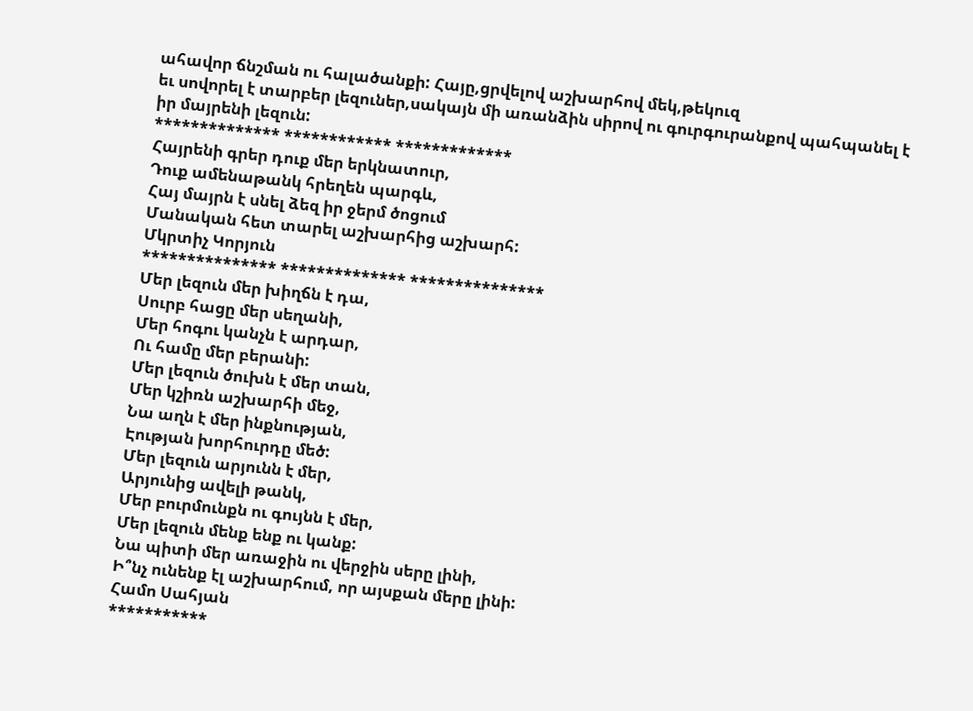ահավոր ճնշման ու հալածանքի: Հայը,ցրվելով աշխարհով մեկ,թեկուզ
եւ սովորել է տարբեր լեզուներ,սակայն մի առանձին սիրով ու գուրգուրանքով պահպանել է իր մայրենի լեզուն:
************** ************ *************
Հայրենի գրեր դուք մեր երկնատուր,
Դուք ամենաթանկ հրեղեն պարգև,
Հայ մայրն է սնել ձեզ իր ջերմ ծոցում
Մանական հետ տարել աշխարհից աշխարհ:
Մկրտիչ Կորյուն
*************** ************** ***************
Մեր լեզուն մեր խիղճն է դա,
Սուրբ հացը մեր սեղանի,
Մեր հոգու կանչն է արդար,
Ու համը մեր բերանի:
Մեր լեզուն ծուխն է մեր տան,
Մեր կշիռն աշխարհի մեջ,
Նա աղն է մեր ինքնության,
Էության խորհուրդը մեծ:
Մեր լեզուն արյունն է մեր,
Արյունից ավելի թանկ,
Մեր բուրմունքն ու գույնն է մեր,
Մեր լեզուն մենք ենք ու կանք:
Նա պիտի մեր առաջին ու վերջին սերը լինի,
Ի՞նչ ունենք էլ աշխարհում, որ այսքան մերը լինի:
Համո Սահյան
***********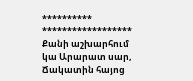********** ******************
Քանի աշխարհում կա Արարատ սար,
Ճակատին հայոց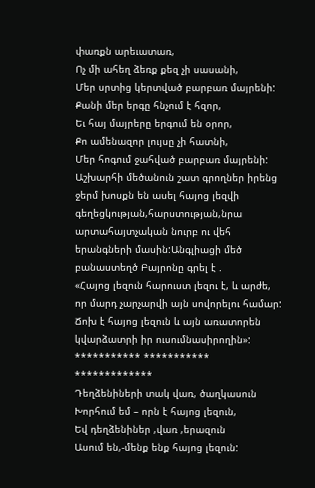փառքն արեւատառ,
Ոչ մի ահեղ ձեռք քեզ չի սասանի,
Մեր սրտից կերտված բարբառ մայրենի:
Քանի մեր երգը հնչում է հզոր,
Եւ հայ մայրերը երգում են օրոր,
Քո ամենազոր լույսը չի հատնի,
Մեր հոգում ջահված բարբառ մայրենի:
Աշխարհի մեծանուն շատ գրողներ իրենց ջերմ խոսքն են ասել հայոց լեզվի գեղեցկության,հարստության,նրա արտահայտչական նուրբ ու վեհ երանգների մասին:Անգլիացի մեծ բանաստեղծ Բայրոնը գրել է .
«Հայոց լեզուն հարուստ լեզու է, և արժե, որ մարդ չարչարվի այն սովորելու համար: Ճոխ է հայոց լեզուն և այն առատորեն կվարձատրի իր ուսումնասիրողին»:
*********** *********** *************
Դեղձենիների տակ վառ, ծաղկասուն
Խորհում եմ – որն է հայոց լեզուն,
Եվ դեղձենիներ ,վառ ,երազուն
Ասում են,-մենք ենք հայոց լեզուն: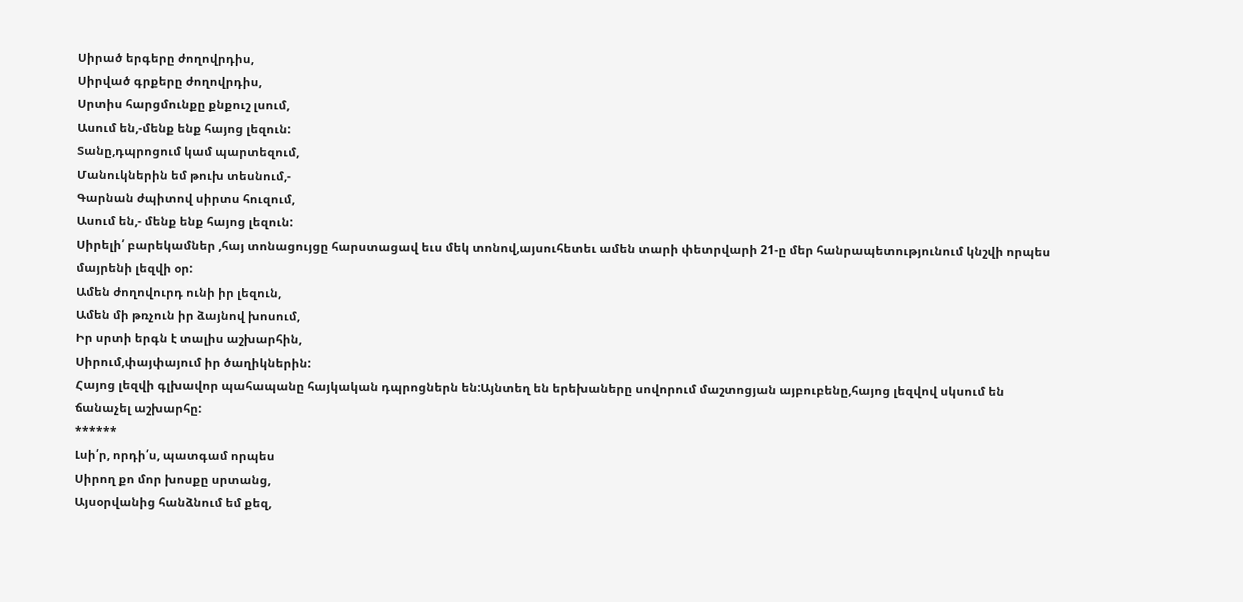Սիրած երգերը ժողովրդիս,
Սիրված գրքերը ժողովրդիս,
Սրտիս հարցմունքը քնքուշ լսում,
Ասում են,-մենք ենք հայոց լեզուն:
Տանը,դպրոցում կամ պարտեզում,
Մանուկներին եմ թուխ տեսնում,-
Գարնան ժպիտով սիրտս հուզում,
Ասում են,- մենք ենք հայոց լեզուն:
Սիրելի՛ բարեկամներ ,հայ տոնացույցը հարստացավ եւս մեկ տոնով,այսուհետեւ ամեն տարի փետրվարի 21-ը մեր հանրապետությունում կնշվի որպես մայրենի լեզվի օր:
Ամեն ժողովուրդ ունի իր լեզուն,
Ամեն մի թռչուն իր ձայնով խոսում,
Իր սրտի երգն է տալիս աշխարհին,
Սիրում,փայփայում իր ծաղիկներին:
Հայոց լեզվի գլխավոր պահապանը հայկական դպրոցներն են:Այնտեղ են երեխաները սովորում մաշտոցյան այբուբենը,հայոց լեզվով սկսում են ճանաչել աշխարհը:
******
Լսի՛ր, որդի՛ս, պատգամ որպես
Սիրող քո մոր խոսքը սրտանց,
Այսօրվանից հանձնում եմ քեզ,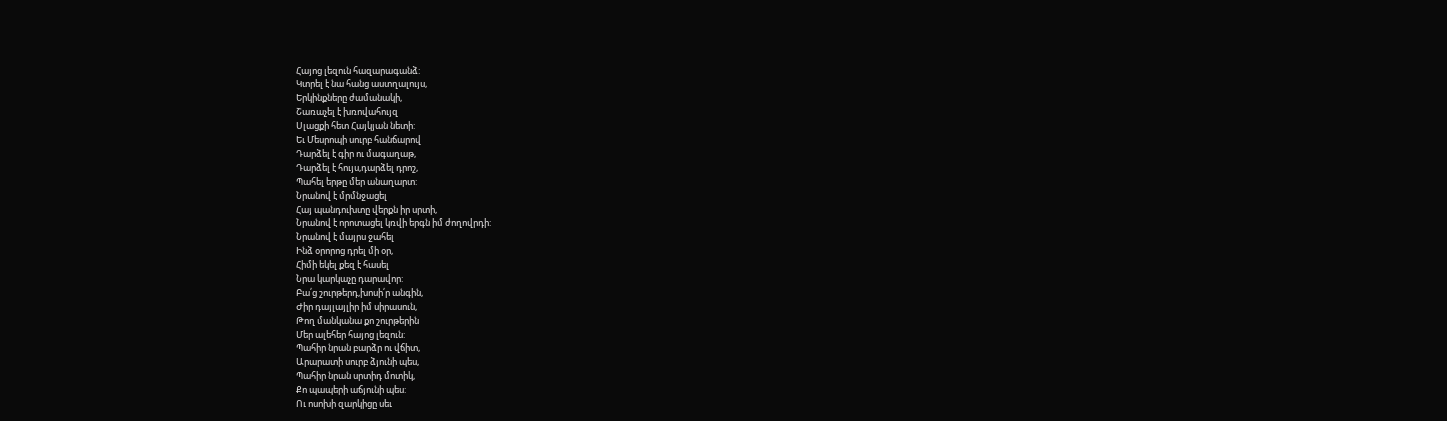Հայոց լեզուն հազարագանձ:
Կտրել է նա հանց աստղալույս,
Երկինքները ժամանակի,
Շառաչել է խռովահույզ
Սլացքի հետ Հայկյան նետի:
Եւ Մեսրոպի սուրբ հանճարով
Դարձել է գիր ու մագաղաթ,
Դարձել է հույս,դարձել դրոշ,
Պահել երթը մեր անաղարտ:
Նրանով է մրմնջացել
Հայ պանդուխտը վերքն իր սրտի,
Նրանով է որոտացել կռվի երգն իմ ժողովրդի:
Նրանով է մայրս ջահել
Ինձ օրորոց դրել մի օր,
Հիմի եկել քեզ է հասել
Նրա կարկաչը դարավոր:
Բա՛ց շուրթերդ,խոսի՛ր անգին,
Ժիր դայլայլիր իմ սիրասուն,
Թող մանկանա քո շուրթերին
Մեր ալեհեր հայոց լեզուն:
Պահիր նրան բարձր ու վճիտ,
Արարատի սուրբ ձյունի պես,
Պահիր նրան սրտիդ մոտիկ,
Քո պապերի աճյունի պես:
Ու ոսոխի զարկիցը սեւ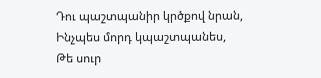Դու պաշտպանիր կրծքով նրան,
Ինչպես մորդ կպաշտպանես,
Թե սուր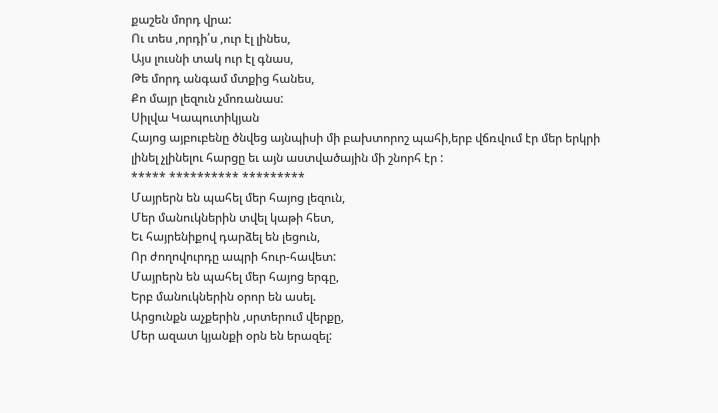քաշեն մորդ վրա:
Ու տես ,որդի՛ս ,ուր էլ լինես,
Այս լուսնի տակ ուր էլ գնաս,
Թե մորդ անգամ մտքից հանես,
Քո մայր լեզուն չմոռանաս:
Սիլվա Կապուտիկյան
Հայոց այբուբենը ծնվեց այնպիսի մի բախտորոշ պահի,երբ վճռվում էր մեր երկրի լինել չլինելու հարցը եւ այն աստվածային մի շնորհ էր :
***** ********** *********
Մայրերն են պահել մեր հայոց լեզուն,
Մեր մանուկներին տվել կաթի հետ,
Եւ հայրենիքով դարձել են լեցուն,
Որ ժողովուրդը ապրի հուր-հավետ:
Մայրերն են պահել մեր հայոց երգը,
Երբ մանուկներին օրոր են ասել.
Արցունքն աչքերին ,սրտերում վերքը,
Մեր ազատ կյանքի օրն են երազել: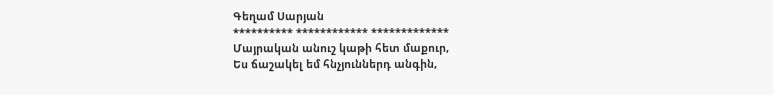Գեղամ Սարյան
********** ************ *************
Մայրական անուշ կաթի հետ մաքուր,
Ես ճաշակել եմ հնչյուններդ անգին,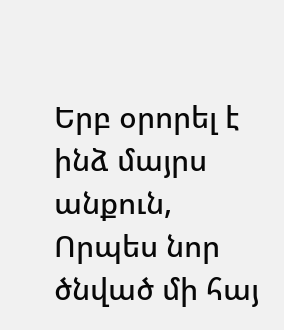Երբ օրորել է ինձ մայրս անքուն,
Որպես նոր ծնված մի հայ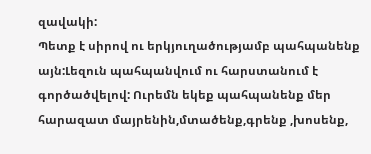զավակի:
Պետք է սիրով ու երկյուղածությամբ պահպանենք այն:Լեզուն պահպանվում ու հարստանում է գործածվելով: Ուրեմն եկեք պահպանենք մեր հարազատ մայրենին,մտածենք,գրենք ,խոսենք,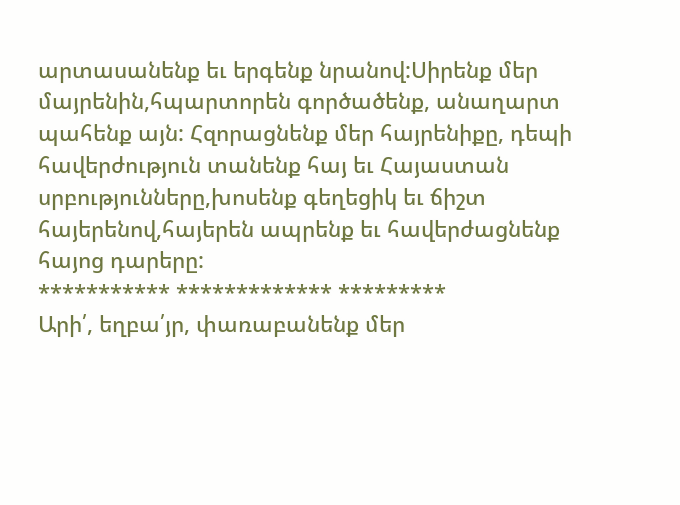արտասանենք եւ երգենք նրանով:Սիրենք մեր մայրենին,հպարտորեն գործածենք, անաղարտ պահենք այն: Հզորացնենք մեր հայրենիքը, դեպի հավերժություն տանենք հայ եւ Հայաստան սրբությունները,խոսենք գեղեցիկ եւ ճիշտ հայերենով,հայերեն ապրենք եւ հավերժացնենք հայոց դարերը:
*********** ************* *********
Արի՛, եղբա՛յր, փառաբանենք մեր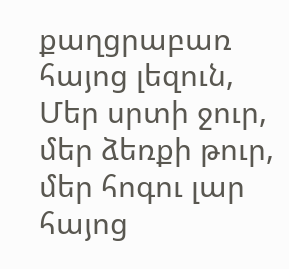քաղցրաբառ հայոց լեզուն,
Մեր սրտի ջուր, մեր ձեռքի թուր, մեր հոգու լար հայոց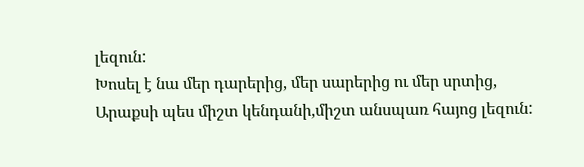լեզուն:
Խոսել է նա մեր դարերից, մեր սարերից ու մեր սրտից,
Արաքսի պես միշտ կենդանի,միշտ անսպառ հայոց լեզուն: